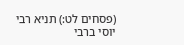(פסחים לט:) תניא רבי יוסי ברבי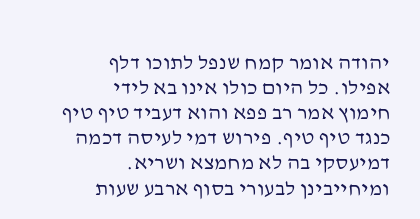יהודה אומר קמח שנפל לתוכו דלף אפילו. כל היום כולו אינו בא לידי חימוץ אמר רב פפא והוא דעביד טיף טיף כנגד טיף טיף. פירוש דמי לעיסה דכמה דמיעסקי בה לא מחמצא ושריא. ומיחייבינן לבעורי בסוף ארבע שעות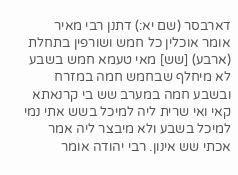דארבסר (שם יא:) דתנן רבי מאיר אומר אוכלין כל חמש ושורפין בתחלת (ארבע) [שש] מאי טעמא חמש בשבע לא מיחלף שבחמש חמה במזרח ובשבע חמה במערב שש בי קרנאתא קאי ואי שרית ליה למיכל בשש אתי נמי למיכל בשבע ולא מיבצר ליה אמר אכתי שש אינון. רבי יהודה אומר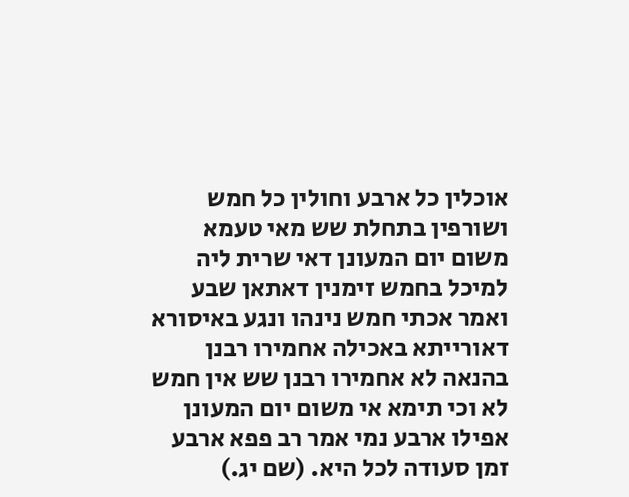אוכלין כל ארבע וחולין כל חמש ושורפין בתחלת שש מאי טעמא משום יום המעונן דאי שרית ליה למיכל בחמש זימנין דאתאן שבע ואמר אכתי חמש נינהו ונגע באיסורא דאורייתא באכילה אחמירו רבנן בהנאה לא אחמירו רבנן שש אין חמש לא וכי תימא אי משום יום המעונן אפילו ארבע נמי אמר רב פפא ארבע זמן סעודה לכל היא. (שם יג.)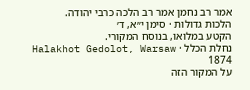אמר רב נחמן אמר רב הלכה כרבי יהודה.
הלכות גדולות · סימן י״א, ד׳
הקטע במלואו, בנוסח המקורי.
נחלת הכלל · Halakhot Gedolot, Warsaw 1874
על המקור הזה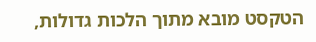הטקסט מובא מתוך הלכות גדולות,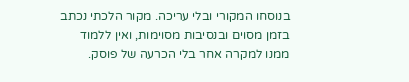בנוסחו המקורי ובלי עריכה. מקור הלכתי נכתב בזמן מסוים ובנסיבות מסוימות, ואין ללמוד ממנו למקרה אחר בלי הכרעה של פוסק.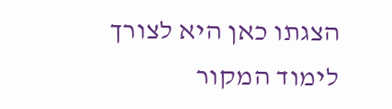הצגתו כאן היא לצורך לימוד המקור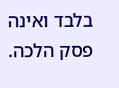בלבד ואינה פסק הלכה.